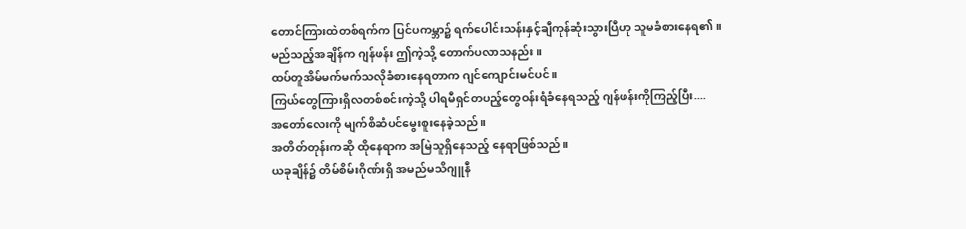တောင်ကြားထဲတစ်ရက်က ပြင်ပကမ္ဘာ၌ ရက်ပေါင်းသန်းနှင့်ချီကုန်ဆုံးသွားပြီဟု သူမခံစားနေရ၏။
မည်သည့်အချိန်က ဂျန်ဖန်း ဤကဲ့သို့ တောက်ပလာသနည်း။
ထပ်တူအိမ်မက်မက်သလိုခံစားနေရတာက ဂျင်ကျောင်းမင်ပင်။
ကြယ်တွေကြားရှိလတစ်စင်းကဲ့သို့ ပါရမီရှင်တပည့်တွေဝန်းရံခံနေရသည့် ဂျန်ဖန်းကိုကြည့်ပြီး....
အတော်လေးကို မျက်စိဆံပင်မွေးစူးနေခဲ့သည်။
အတိတ်တုန်းကဆို ထိုနေရာက အမြဲသူရှိနေသည့် နေရာဖြစ်သည်။
ယခုချိန်၌ တိမ်စိမ်းဂိုဏ်းရှိ အမည်မသိဂျူနီ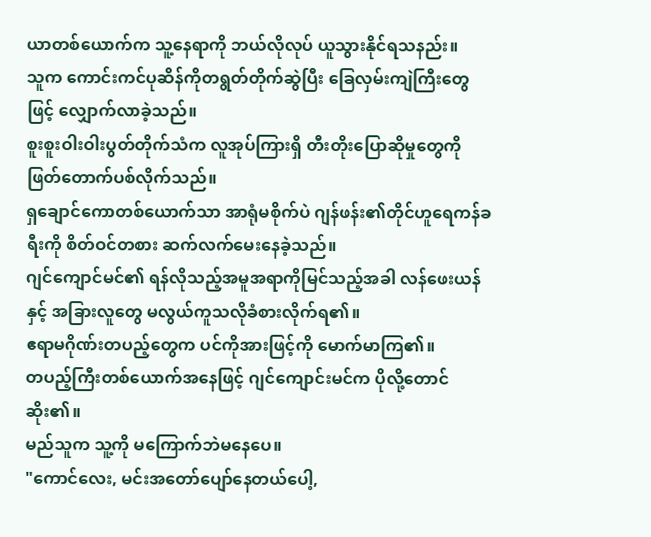ယာတစ်ယောက်က သူ့နေရာကို ဘယ်လိုလုပ် ယူသွားနိုင်ရသနည်း။
သူက ကောင်းကင်ပုဆိန်ကိုတရွတ်တိုက်ဆွဲပြီး ခြေလှမ်းကျဲကြီးတွေဖြင့် လျှောက်လာခဲ့သည်။
စူးစူးဝါးဝါးပွတ်တိုက်သံက လူအုပ်ကြားရှိ တီးတိုးပြောဆိုမှုတွေကို ဖြတ်တောက်ပစ်လိုက်သည်။
ရှချောင်ကောတစ်ယောက်သာ အာရုံမစိုက်ပဲ ဂျန်ဖန်း၏တိုင်ဟူရေကန်ခရီးကို စိတ်ဝင်တစား ဆက်လက်မေးနေခဲ့သည်။
ဂျင်ကျောင်မင်၏ ရန်လိုသည့်အမူအရာကိုမြင်သည့်အခါ လန်ဖေးယန်နှင့် အခြားလူတွေ မလွယ်ကူသလိုခံစားလိုက်ရ၏။
ဧရာမဂိုဏ်းတပည့်တွေက ပင်ကိုအားဖြင့်ကို မောက်မာကြ၏။
တပည့်ကြီးတစ်ယောက်အနေဖြင့် ဂျင်ကျောင်းမင်က ပိုလို့တောင်ဆိုး၏။
မည်သူက သူ့ကို မကြောက်ဘဲမနေပေ။
"ကောင်လေး, မင်းအတော်ပျော်နေတယ်ပေါ့,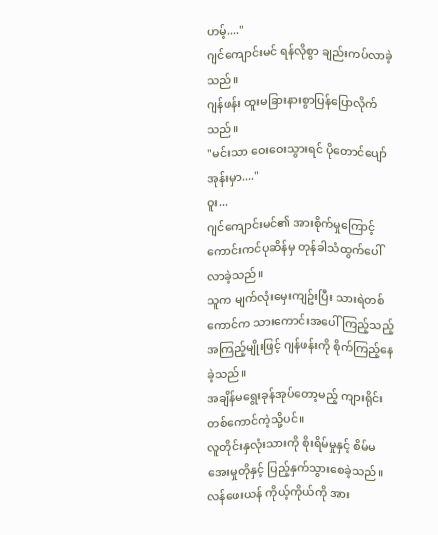ဟမ့်...."
ဂျင်ကျောင်းမင် ရန်လိုစွာ ချည်းကပ်လာခဲ့သည်။
ဂျန်ဖန်း ထူးမခြားနားစွာပြန်ပြောလိုက်သည်။
"မင်းသာ ဝေးဝေးသွားရင် ပိုတောင်ပျော်အုန်းမှာ...."
ဝူး...
ဂျင်ကျောင်းမင်၏ အားစိုက်မှုကြောင့် ကောင်းကင်ပုဆိန်မှ တုန်ခါသံထွက်ပေါ်လာခဲ့သည်။
သူက မျက်လုံးမှေးကျဥ်းပြီး သားရဲတစ်ကောင်က သားကောင်းအပေါ်ကြည့်သည့်အကြည့်မျိုးဖြင့် ဂျန်ဖန်းကို စိုက်ကြည့်နေခဲ့သည်။
အချိန်မရွေးခုန်အုပ်တော့မည့် ကျားရိုင်းတစ်ကောင်ကဲ့သို့ပင်။
လူတိုင်းနှလုံးသားကို စိုးရိမ်မှုနှင့် စိမ်မအေးမှုတိုနှင့် ပြည့်နှက်သွားစေခဲ့သည်။
လန်ဖေးယန် ကိုယ့်ကိုယ်ကို အား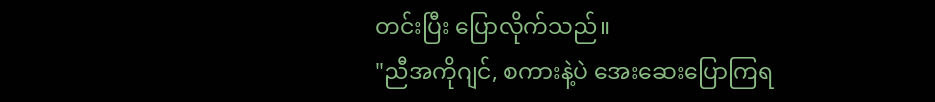တင်းပြီး ပြောလိုက်သည်။
"ညီအကိုဂျင်, စကားနဲ့ပဲ အေးဆေးပြောကြရ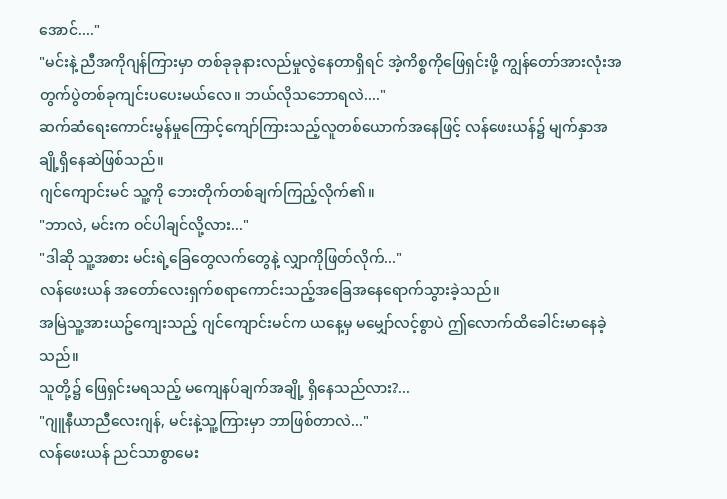အောင်...."
"မင်းနဲ့ ညီအကိုဂျန်ကြားမှာ တစ်ခုခုနားလည်မှုလွဲနေတာရှိရင် အဲ့ကိစ္စကိုဖြေရှင်းဖို့ ကျွန်တော်အားလုံးအတွက်ပွဲတစ်ခုကျင်းပပေးမယ်လေ။ ဘယ်လိုသဘောရလဲ...."
ဆက်ဆံရေးကောင်းမွန်မှုကြောင့်ကျော်ကြားသည့်လူတစ်ယောက်အနေဖြင့် လန်ဖေးယန်၌ မျက်နှာအချို့ရှိနေဆဲဖြစ်သည်။
ဂျင်ကျောင်းမင် သူ့ကို ဘေးတိုက်တစ်ချက်ကြည့်လိုက်၏။
"ဘာလဲ, မင်းက ဝင်ပါချင်လို့လား..."
"ဒါဆို သူ့အစား မင်းရဲ့ခြေတွေလက်တွေနဲ့ လျှာကိုဖြတ်လိုက်..."
လန်ဖေးယန် အတော်လေးရှက်စရာကောင်းသည့်အခြေအနေရောက်သွားခဲ့သည်။
အမြဲသူ့အားယဥ်ကျေးသည့် ဂျင်ကျောင်းမင်က ယနေ့မှ မမျှော်လင့်စွာပဲ ဤလောက်ထိခေါင်းမာနေခဲ့သည်။
သူတို့၌ ဖြေရှင်းမရသည့် မကျေနပ်ချက်အချို့ ရှိနေသည်လား?...
"ဂျူနီယာညီလေးဂျန်, မင်းနဲ့သူ့ကြားမှာ ဘာဖြစ်တာလဲ..."
လန်ဖေးယန် ညင်သာစွာမေး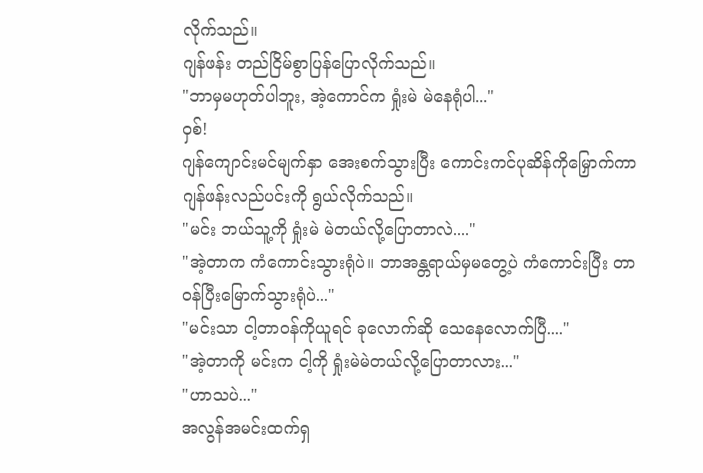လိုက်သည်။
ဂျန်ဖန်း တည်ငြိမ်စွာပြန်ပြောလိုက်သည်။
"ဘာမှမဟုတ်ပါဘူး, အဲ့ကောင်က ရှုံးမဲ မဲနေရုံပါ..."
ဝှစ်!
ဂျန်ကျောင်းမင်မျက်နှာ အေးစက်သွားပြီး ကောင်းကင်ပုဆိန်ကိုမြှောက်ကာ ဂျန်ဖန်းလည်ပင်းကို ရွယ်လိုက်သည်။
"မင်း ဘယ်သူ့ကို ရှုံးမဲ မဲတယ်လို့ပြောတာလဲ...."
"အဲ့တာက ကံကောင်းသွားရုံပဲ။ ဘာအန္တရာယ်မှမတွေ့ပဲ ကံကောင်းပြီး တာဝန်ပြီးမြောက်သွားရုံပဲ..."
"မင်းသာ ငါ့တာဝန်ကိုယူရင် ခုလောက်ဆို သေနေလောက်ပြီ...."
"အဲ့တာကို မင်းက ငါ့ကို ရှုံးမဲမဲတယ်လို့ပြောတာလား..."
"ဟာသပဲ..."
အလွန်အမင်းထက်ရှ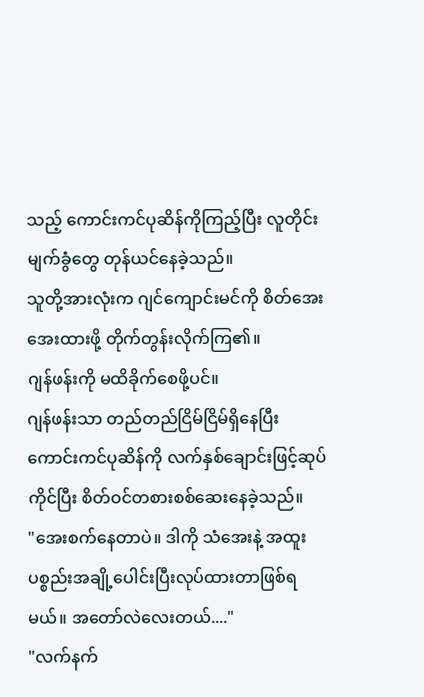သည့် ကောင်းကင်ပုဆိန်ကိုကြည့်ပြီး လူတိုင်းမျက်ခွံတွေ တုန်ယင်နေခဲ့သည်။
သူတို့အားလုံးက ဂျင်ကျောင်းမင်ကို စိတ်အေးအေးထားဖို့ တိုက်တွန်းလိုက်ကြ၏။
ဂျန်ဖန်းကို မထိခိုက်စေဖို့ပင်။
ဂျန်ဖန်းသာ တည်တည်ငြိမ်ငြိမ်ရှိနေပြီး ကောင်းကင်ပုဆိန်ကို လက်နှစ်ချောင်းဖြင့်ဆုပ်ကိုင်ပြီး စိတ်ဝင်တစားစစ်ဆေးနေခဲ့သည်။
"အေးစက်နေတာပဲ။ ဒါကို သံအေးနဲ့ အထူးပစ္စည်းအချို့ပေါင်းပြီးလုပ်ထားတာဖြစ်ရမယ်။ အတော်လဲလေးတယ်...."
"လက်နက်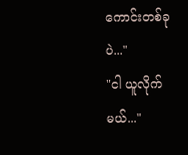ကောင်းတစ်ခုပဲ..."
"ငါ ယူလိုက်မယ်..."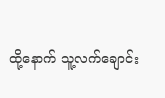ထို့နောက် သူ့လက်ချောင်း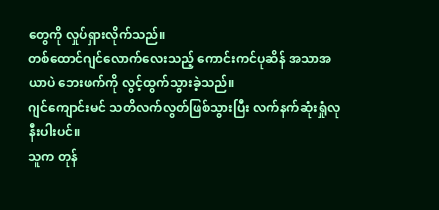တွေကို လှုပ်ရှားလိုက်သည်။
တစ်ထောင်ဂျင်လောက်လေးသည့် ကောင်းကင်ပုဆိန် အသာအယာပဲ ဘေးဖက်ကို လွင့်ထွက်သွားခဲ့သည်။
ဂျင်ကျောင်းမင် သတိလက်လွတ်ဖြစ်သွားပြီး လက်နက်ဆုံးရှုံလုနီးပါးပင်။
သူက တုန်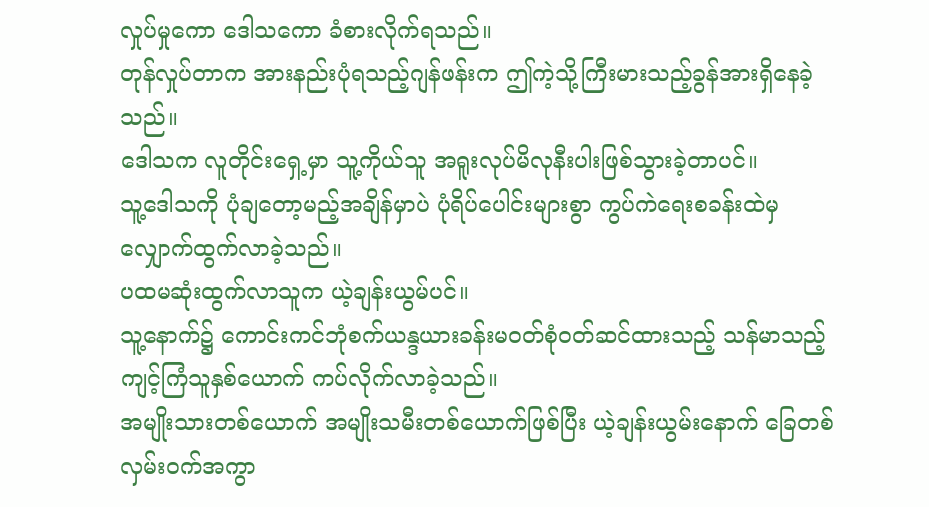လှုပ်မှုကော ဒေါသကော ခံစားလိုက်ရသည်။
တုန်လှုပ်တာက အားနည်းပုံရသည့်ဂျန်ဖန်းက ဤကဲ့သို့ကြီးမားသည့်ခွန်အားရှိနေခဲ့သည်။
ဒေါသက လူတိုင်းရှေ့မှာ သူ့ကိုယ်သူ အရူးလုပ်မိလုနီးပါးဖြစ်သွားခဲ့တာပင်။
သူ့ဒေါသကို ပုံချတော့မည့်အချိန်မှာပဲ ပုံရိပ်ပေါင်းများစွာ ကွပ်ကဲရေးစခန်းထဲမှ လျှောက်ထွက်လာခဲ့သည်။
ပထမဆုံးထွက်လာသူက ယဲ့ချန်းယွမ်ပင်။
သူ့နောက်၌ ကောင်းကင်ဘုံစက်ယန္ဒယားခန်းမဝတ်စုံဝတ်ဆင်ထားသည့် သန်မာသည့်ကျင့်ကြံသူနှစ်ယောက် ကပ်လိုက်လာခဲ့သည်။
အမျိုးသားတစ်ယောက် အမျိုးသမီးတစ်ယောက်ဖြစ်ပြီး ယဲ့ချန်းယွမ်းနောက် ခြေတစ်လှမ်းဝက်အကွာ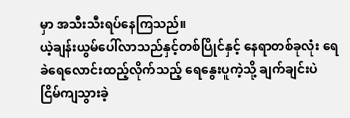မှာ အသီးသီးရပ်နေကြသည်။
ယဲ့ချန်းယွမ်ပေါ်လာသည်နှင့်တစ်ပြိုင်နှင့် နေရာတစ်ခုလုံး ရေခဲရေလောင်းထည့်လိုက်သည့် ရေနွေးပူကဲ့သို့ ချက်ချင်းပဲ ငြိမ်ကျသွားခဲ့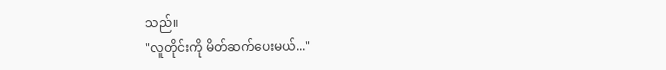သည်။
"လူတိုင်းကို မိတ်ဆက်ပေးမယ်..."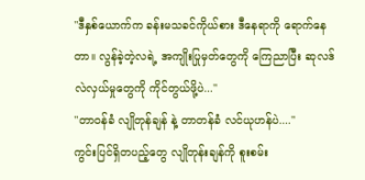"ဒီနှစ်ယောက်က ခန်းမသခင်ကိုယ်စား ဒီနေရာကို ရောက်နေတာ။ လွန်ခဲ့တဲ့လရဲ့ အကျိုးပြုမှတ်တွေကို ကြေညာပြီး ဆုလဒ်လဲလှယ်မှုတွေကို ကိုင်တွယ်ဖို့ပဲ..."
"တာဝန်ခံ လျိုတုန်ချန် နဲ့ တာတန်ခံ လင်ယုဟန်ပဲ...."
ကွင်းပြင်ရှိတပည့်တွေ လျိုတုန်းချန်ကို စူးစမ်း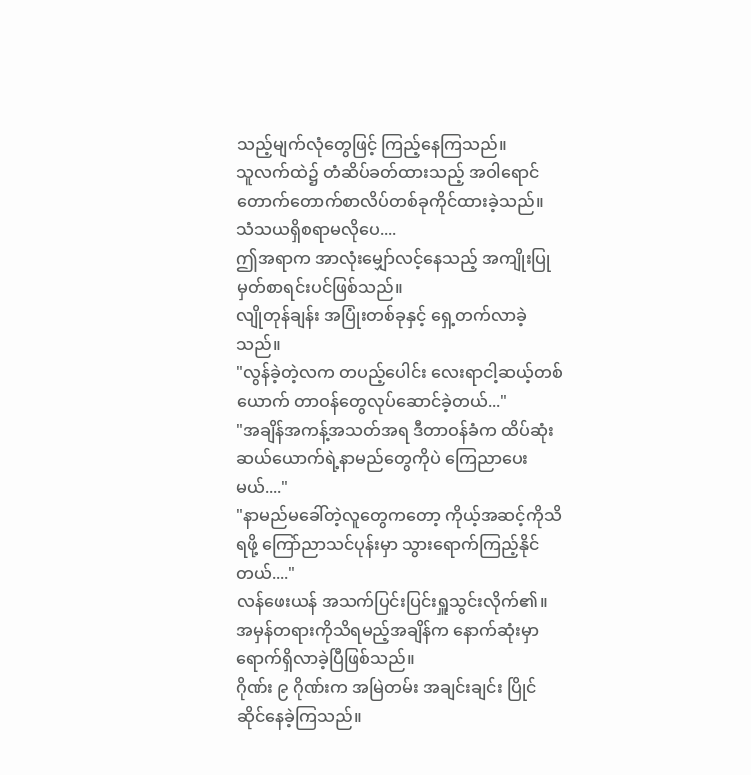သည့်မျက်လုံတွေဖြင့် ကြည့်နေကြသည်။
သူလက်ထဲ၌ တံဆိပ်ခတ်ထားသည့် အဝါရောင်တောက်တောက်စာလိပ်တစ်ခုကိုင်ထားခဲ့သည်။
သံသယရှိစရာမလိုပေ....
ဤအရာက အာလုံးမျှော်လင့်နေသည့် အကျိုးပြုမှတ်စာရင်းပင်ဖြစ်သည်။
လျိုတုန်ချန်း အပြုံးတစ်ခုနှင့် ရှေ့တက်လာခဲ့သည်။
"လွန်ခဲ့တဲ့လက တပည့်ပေါင်း လေးရာငါ့ဆယ့်တစ်ယောက် တာဝန်တွေလုပ်ဆောင်ခဲ့တယ်..."
"အချိန်အကန့်အသတ်အရ ဒီတာဝန်ခံက ထိပ်ဆုံးဆယ်ယောက်ရဲ့နာမည်တွေကိုပဲ ကြေညာပေးမယ်...."
"နာမည်မခေါ်တဲ့လူတွေကတော့ ကိုယ့်အဆင့်ကိုသိရဖို့ ကြော်ညာသင်ပုန်းမှာ သွားရောက်ကြည့်နိုင်တယ်...."
လန်ဖေးယန် အသက်ပြင်းပြင်းရှူသွင်းလိုက်၏။
အမှန်တရားကိုသိရမည့်အချိန်က နောက်ဆုံးမှာ ရောက်ရှိလာခဲ့ပြီဖြစ်သည်။
ဂိုဏ်း ၉ ဂိုဏ်းက အမြဲတမ်း အချင်းချင်း ပြိုင်ဆိုင်နေခဲ့ကြသည်။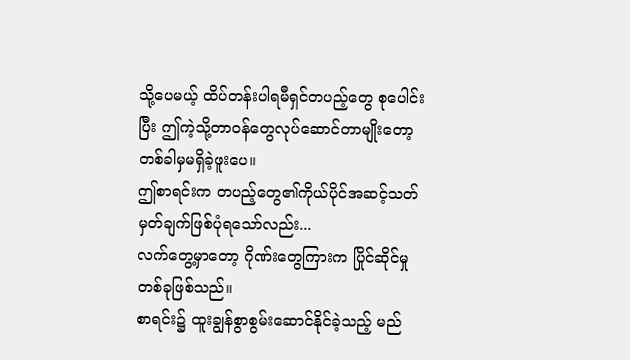သို့ပေမယ့် ထိပ်တန်းပါရမီရှင်တပည့်တွေ စုပေါင်းပြီး ဤကဲ့သို့တာဝန်တွေလုပ်ဆောင်တာမျိုးတော့ တစ်ခါမှမရှိခဲ့ဖူးပေ။
ဤစာရင်းက တပည့်တွေ၏ကိုယ်ပိုင်အဆင့်သတ်မှတ်ချက်ဖြစ်ပုံရသော်လည်း...
လက်တွေ့မှာတော့ ဂိုဏ်းတွေကြားက ပြိုင်ဆိုင်မှုတစ်ခုဖြစ်သည်။
စာရင်း၌ ထူးချွန်စွာစွမ်းဆောင်နိုင်ခဲ့သည့် မည်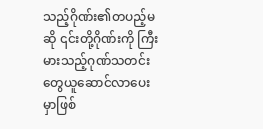သည့်ဂိုဏ်း၏တပည့်မဆို ၎င်းတို့ဂိုဏ်းကို ကြီးမားသည့်ဂုဏ်သတင်းတွေယူဆောင်လာပေးမှာဖြစ်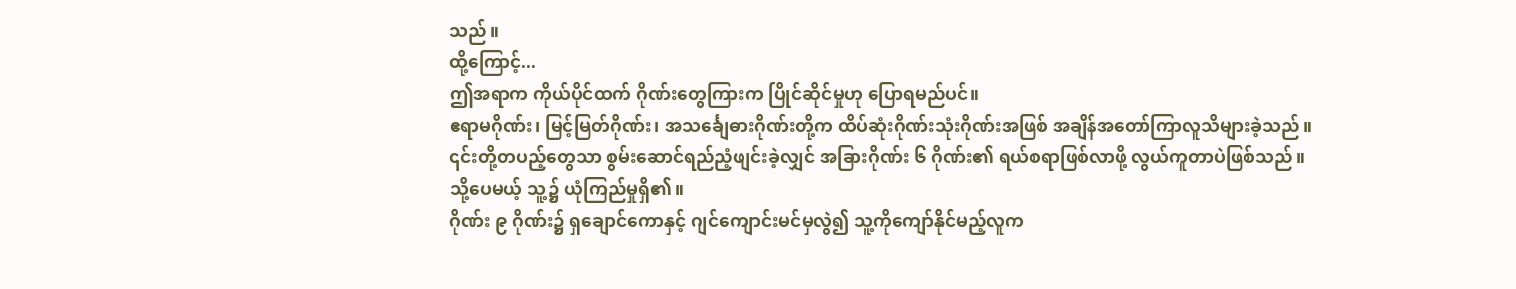သည်။
ထို့ကြောင့်...
ဤအရာက ကိုယ်ပိုင်ထက် ဂိုဏ်းတွေကြားက ပြိုင်ဆိုင်မှုဟု ပြောရမည်ပင်။
ဧရာမဂိုဏ်း၊ မြင့်မြတ်ဂိုဏ်း၊ အသင်္ချေဓားဂိုဏ်းတို့က ထိပ်ဆုံးဂိုဏ်းသုံးဂိုဏ်းအဖြစ် အချိန်အတော်ကြာလူသိများခဲ့သည်။
၎င်းတို့တပည့်တွေသာ စွမ်းဆောင်ရည်ညံ့ဖျင်းခဲ့လျှင် အခြားဂိုဏ်း ၆ ဂိုဏ်း၏ ရယ်စရာဖြစ်လာဖို့ လွယ်ကူတာပဲဖြစ်သည်။
သို့ပေမယ့် သူ့၌ ယုံကြည်မှုရှိ၏။
ဂိုဏ်း ၉ ဂိုဏ်း၌ ရှချောင်ကောနှင့် ဂျင်ကျောင်းမင်မှလွဲ၍ သူ့ကိုကျော်နိုင်မည့်လူက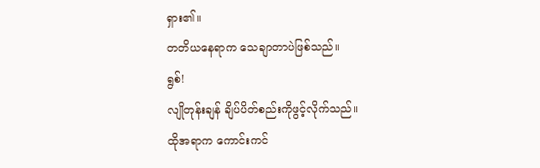ရှား၏။
တတိယနေရာက သေချာတာပဲဖြစ်သည်။
ရွစ်!
လျိုတုန်းချန် ချိပ်ပိတ်စည်းကိုဖွင့်လိုက်သည်။
ထိုအရာက ကောင်းကင်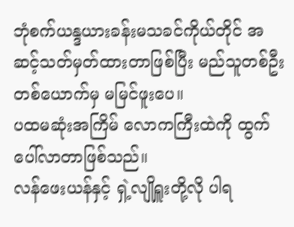ဘုံစက်ယန္ဒယားခန်းမသခင်ကိုယ်တိုင် အဆင့်သတ်မှတ်ထားတာဖြစ်ပြီး မည်သူတစ်ဦးတစ်ယောက်မှ မမြင်ဖူးပေ။
ပထမဆုံးအကြိမ် လောကကြီးထဲကို ထွက်ပေါ်လာတာဖြစ်သည်။
လန်ဖေးယန်နှင့် ရှဲ့လျိုရှူးတို့လို ပါရ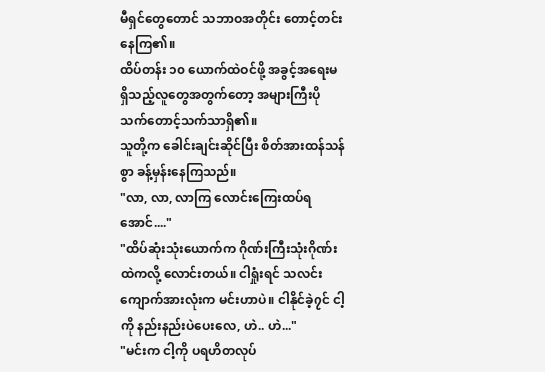မီရှင်တွေတောင် သဘာဝအတိုင်း တောင့်တင်းနေကြ၏။
ထိပ်တန်း ၁၀ ယောက်ထဲဝင်ဖို့ အခွင့်အရေးမရှိသည့်လူတွေအတွက်တော့ အများကြီးပို သက်တောင့်သက်သာရှိ၏။
သူတို့က ခေါင်းချင်းဆိုင်ပြီး စိတ်အားထန်သန်စွာ ခန့်မှန်းနေကြသည်။
"လာ, လာ, လာကြ လောင်းကြေးထပ်ရအောင်...."
"ထိပ်ဆုံးသုံးယောက်က ဂိုဏ်းကြီးသုံးဂိုဏ်းထဲကလို့ လောင်းတယ်။ ငါရှုံးရင် သလင်းကျောက်အားလုံးက မင်းဟာပဲ။ ငါနိုင်ခဲ့၇င် ငါ့ကို နည်းနည်းပဲပေးလေ, ဟဲ.. ဟဲ..."
"မင်းက ငါ့ကို ပရဟိတလုပ်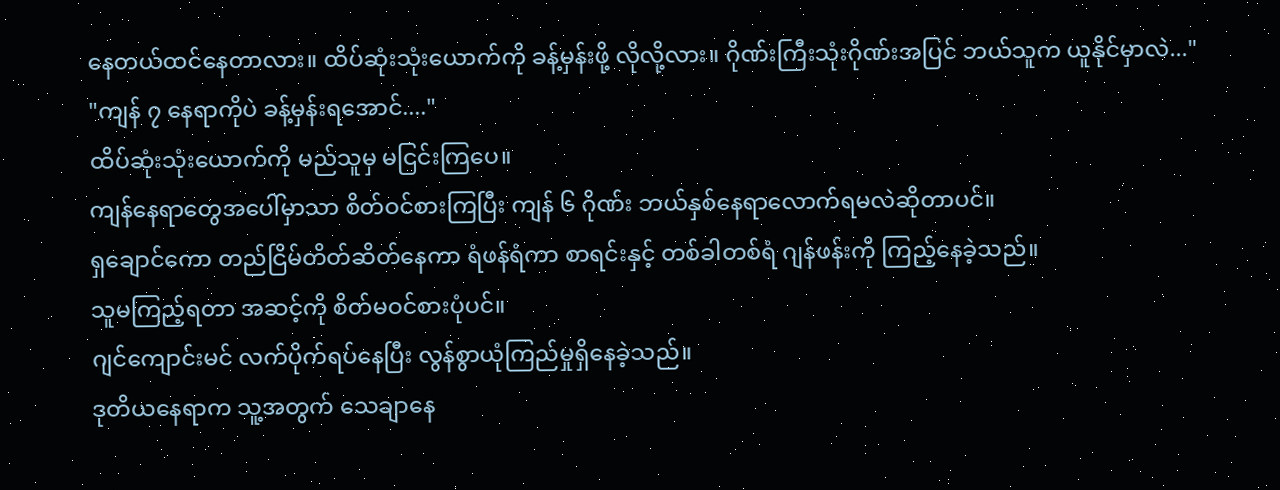နေတယ်ထင်နေတာလား။ ထိပ်ဆုံးသုံးယောက်ကို ခန့်မှန်းဖို့ လိုလို့လား။ ဂိုဏ်းကြီးသုံးဂိုဏ်းအပြင် ဘယ်သူက ယူနိုင်မှာလဲ..."
"ကျန် ၇ နေရာကိုပဲ ခန့်မှန်းရအောင်...."
ထိပ်ဆုံးသုံးယောက်ကို မည်သူမှ မငြင်းကြပေ။
ကျန်နေရာတွေအပေါ်မှာသာ စိတ်ဝင်စားကြပြီး ကျန် ၆ ဂိုဏ်း ဘယ်နှစ်နေရာလောက်ရမလဲဆိုတာပင်။
ရှချောင်ကော တည်ငြိမ်တိတ်ဆိတ်နေကာ ရံဖန်ရံကာ စာရင်းနှင့် တစ်ခါတစ်ရံ ဂျန်ဖန်းကို ကြည့်နေခဲ့သည်။
သူမကြည့်ရတာ အဆင့်ကို စိတ်မဝင်စားပုံပင်။
ဂျင်ကျောင်းမင် လက်ပိုက်ရပ်နေပြီး လွန်စွာယုံကြည်မှုရှိနေခဲ့သည်။
ဒုတိယနေရာက သူ့အတွက် သေချာနေ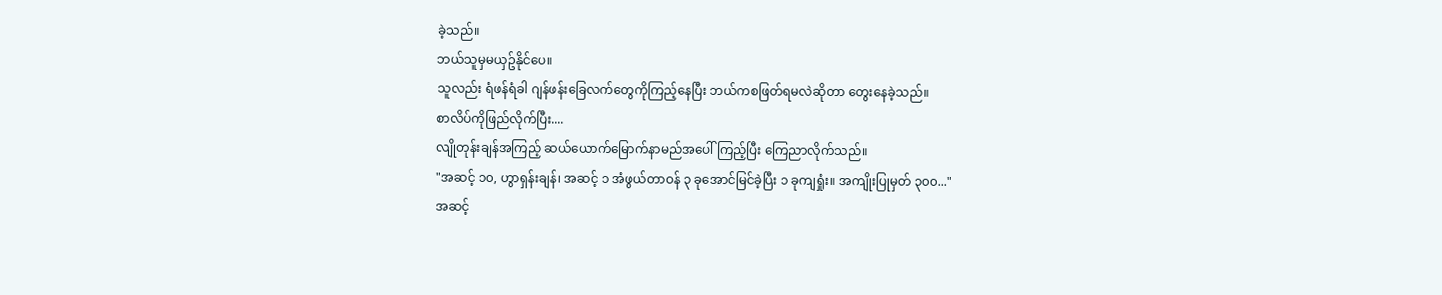ခဲ့သည်။
ဘယ်သူမှမယှဥ်နိုင်ပေ။
သူလည်း ရံဖန်ရံခါ ဂျန်ဖန်းခြေလက်တွေကိုကြည့်နေပြီး ဘယ်ကစဖြတ်ရမလဲဆိုတာ တွေးနေခဲ့သည်။
စာလိပ်ကိုဖြည်လိုက်ပြီး....
လျိုတုန်းချန်အကြည့် ဆယ်ယောက်မြောက်နာမည်အပေါ်ကြည့်ပြီး ကြေညာလိုက်သည်။
"အဆင့် ၁၀, ဟွာရှန်းချန်၊ အဆင့် ၁ အံဖွယ်တာဝန် ၃ ခုအောင်မြင်ခဲ့ပြီး ၁ ခုကျရှုံး။ အကျိုးပြုမှတ် ၃၀၀..."
အဆင့်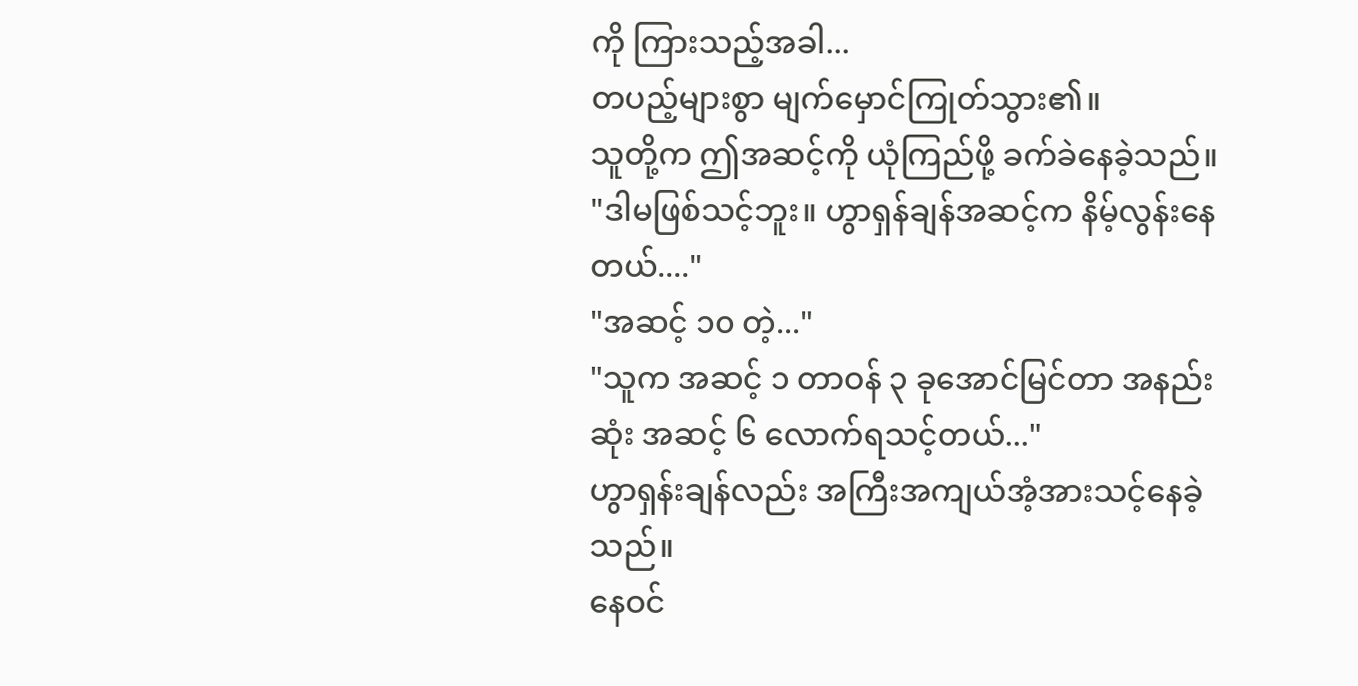ကို ကြားသည့်အခါ...
တပည့်များစွာ မျက်မှောင်ကြုတ်သွား၏။
သူတို့က ဤအဆင့်ကို ယုံကြည်ဖို့ ခက်ခဲနေခဲ့သည်။
"ဒါမဖြစ်သင့်ဘူး။ ဟွာရှန်ချန်အဆင့်က နိမ့်လွန်းနေတယ်...."
"အဆင့် ၁၀ တဲ့..."
"သူက အဆင့် ၁ တာဝန် ၃ ခုအောင်မြင်တာ အနည်းဆုံး အဆင့် ၆ လောက်ရသင့်တယ်..."
ဟွာရှန်းချန်လည်း အကြီးအကျယ်အံ့အားသင့်နေခဲ့သည်။
နေဝင်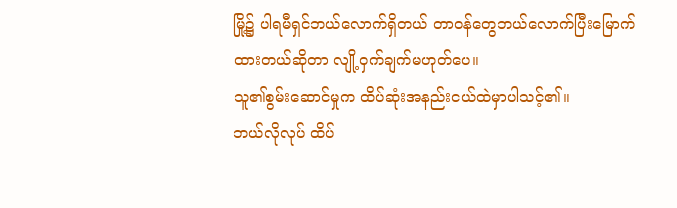မြို့၌ ပါရမီရှင်ဘယ်လောက်ရှိတယ် တာဝန်တွေဘယ်လောက်ပြီးမြောက်ထားတယ်ဆိုတာ လျို့ဝှက်ချက်မဟုတ်ပေ။
သူ၏စွမ်းဆောင်မှုက ထိပ်ဆုံးအနည်းငယ်ထဲမှာပါသင့်၏။
ဘယ်လိုလုပ် ထိပ်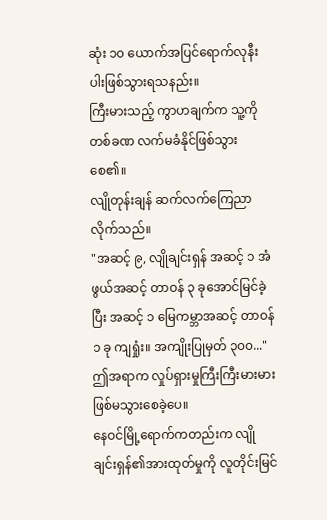ဆုံး ၁၀ ယောက်အပြင်ရောက်လုနီးပါးဖြစ်သွားရသနည်း။
ကြီးမားသည့် ကွာဟချက်က သူ့ကို တစ်ခဏ လက်မခံနိုင်ဖြစ်သွားစေ၏။
လျိုတုန်းချန် ဆက်လက်ကြေညာလိုက်သည်။
"အဆင့် ၉, လျိုချင်းရှန် အဆင့် ၁ အံဖွယ်အဆင့် တာဝန် ၃ ခုအောင်မြင်ခဲ့ပြီး အဆင့် ၁ မြေကမ္ဘာအဆင့် တာဝန် ၁ ခု ကျရှုံး။ အကျိုးပြုမှတ် ၃၀၀..."
ဤအရာက လှုပ်ရှားမှုကြီးကြီးမားမားဖြစ်မသွားစေခဲ့ပေ။
နေဝင်မြို့ရောက်ကတည်းက လျိုချင်းရှန်၏အားထုတ်မှုကို လူတိုင်းမြင်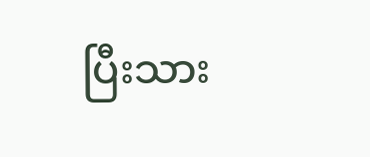ပြီးသား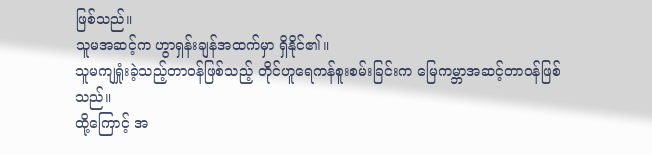ဖြစ်သည်။
သူမအဆင့်က ဟွာရှန်းချန်အထက်မှာ ရှိနိုင်၏။
သူမကျရှုံးခဲ့သည့်တာဝန်ဖြစ်သည့် တိုင်ဟူရေကန်စူးစမ်းခြင်းက မြေကမ္ဘာအဆင့်တာဝန်ဖြစ်သည်။
ထို့ကြောင့် အ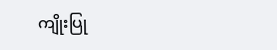ကျိုးပြု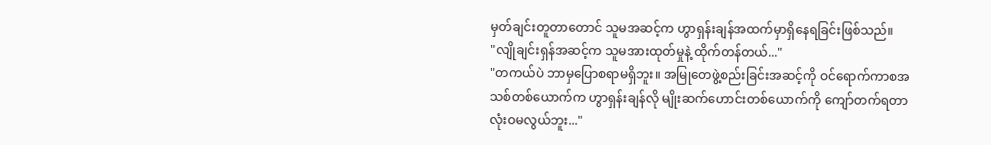မှတ်ချင်းတူတာတောင် သူမအဆင့်က ဟွာရှန်းချန်အထက်မှာရှိနေရခြင်းဖြစ်သည်။
"လျိုချင်းရှန်အဆင့်က သူမအားထုတ်မှုနဲ့ ထိုက်တန်တယ်..."
"တကယ်ပဲ ဘာမှပြောစရာမရှိဘူး။ အမြုတေဖွဲ့စည်းခြင်းအဆင့်ကို ဝင်ရောက်ကာစအသစ်တစ်ယောက်က ဟွာရှန်းချန်လို မျိုးဆက်ဟောင်းတစ်ယောက်ကို ကျော်တက်ရတာ လုံးဝမလွယ်ဘူး..."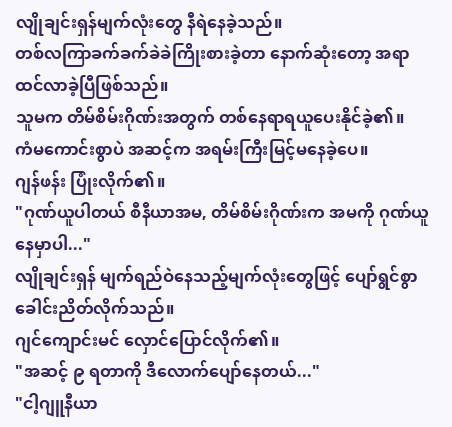လျိုချင်းရှန်မျက်လုံးတွေ နီရဲနေခဲ့သည်။
တစ်လကြာခက်ခက်ခဲခဲကြိုးစားခဲ့တာ နောက်ဆုံးတော့ အရာထင်လာခဲ့ပြီဖြစ်သည်။
သူမက တိမ်စိမ်းဂိုဏ်းအတွက် တစ်နေရာရယူပေးနိုင်ခဲ့၏။
ကံမကောင်းစွာပဲ အဆင့်က အရမ်းကြီးမြင့်မနေခဲ့ပေ။
ဂျန်ဖန်း ပြုံးလိုက်၏။
"ဂုဏ်ယူပါတယ် စီနီယာအမ, တိမ်စိမ်းဂိုဏ်းက အမကို ဂုဏ်ယူနေမှာပါ..."
လျိုချင်းရှန် မျက်ရည်ဝဲနေသည့်မျက်လုံးတွေဖြင့် ပျော်ရွင်စွာခေါင်းညိတ်လိုက်သည်။
ဂျင်ကျောင်းမင် လှောင်ပြောင်လိုက်၏။
"အဆင့် ၉ ရတာကို ဒီလောက်ပျော်နေတယ်..."
"ငါ့ဂျူနီယာ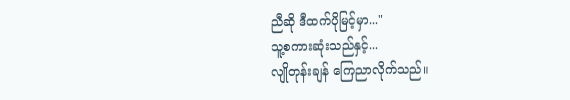ညီဆို ဒီထက်ပိုမြင့်မှာ..."
သူ့စကားဆုံးသည်နှင့်...
လျိုတုန်းချန် ကြေညာလိုက်သည်။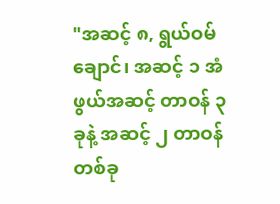"အဆင့် ၈, ရွယ်ဝမ်ချောင်၊ အဆင့် ၁ အံဖွယ်အဆင့် တာဝန် ၃ ခုနဲ့ အဆင့် ၂ တာဝန်တစ်ခု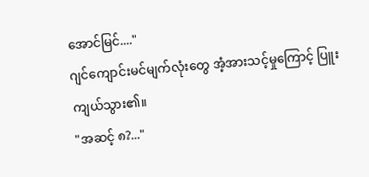အောင်မြင်...."
ဂျင်ကျောင်းမင်မျက်လုံးတွေ အံ့အားသင့်မှုကြောင့် ပြူးကျယ်သွား၏။
"အဆင့် ၈?..."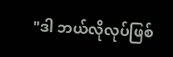"ဒါ ဘယ်လိုလုပ်ဖြစ်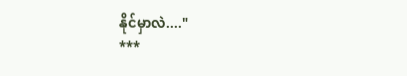နိုင်မှာလဲ...."
***